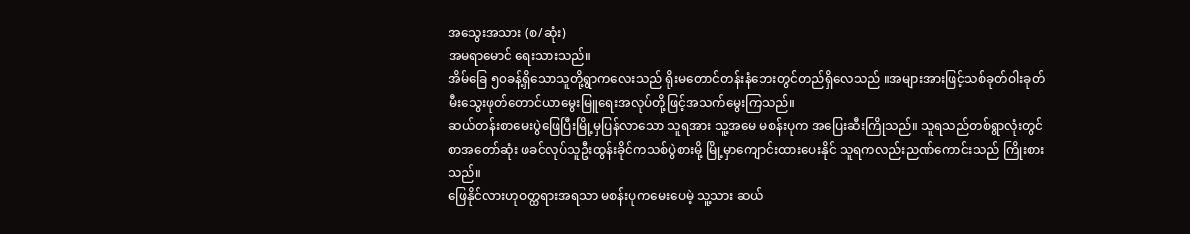အသွေးအသား (စ/ဆုံး)
အမရာမောင် ရေးသားသည်။
အိမ်ခြေ ၅၀ခန့်ရှိသောသူတို့ရွာကလေးသည် ရိုးမတောင်တန်းနံဘေးတွင်တည်ရှိလေသည် ။အများအားဖြင့်သစ်ခုတ်ဝါးခုတ်မီးသွေးဖုတ်တောင်ယာမွေးမြူရေးအလုပ်တို့ဖြင့်အသက်မွေးကြသည်။
ဆယ်တန်းစာမေးပွဲဖြေပြီးမြို့မှပြန်လာသော သူရအား သူ့အမေ မစန်းပုက အပြေးဆီးကြိုသည်။ သူရသည်တစ်ရွာလုံးတွင်စာအတော်ဆုံး ဖခင်လုပ်သူဦးထွန်းခိုင်ကသစ်ပွဲစားမို့ မြို့မှာကျောင်းထားပေးနိုင် သူရကလည်းညဏ်ကောင်းသည် ကြိုးစားသည်။
ဖြေနိုင်လားဟုဝတ္ထရားအရသာ မစန်းပုကမေးပေမဲ့ သူ့သား ဆယ်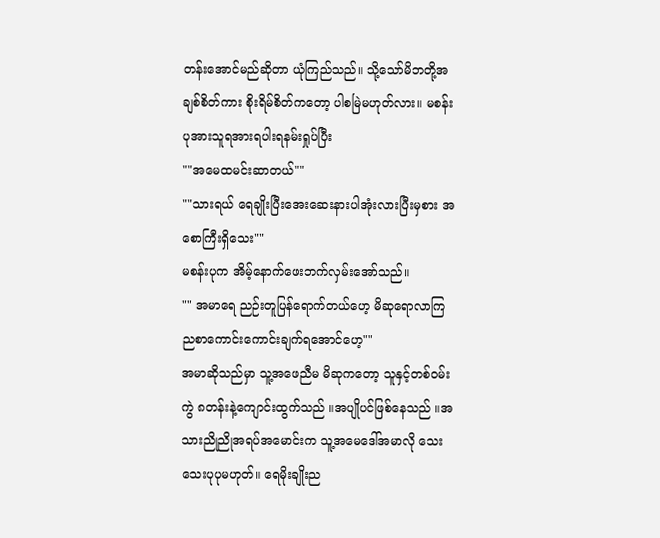တန်းအောင်မည်ဆိုတာ ယုံကြည်သည်။ သို့သော်မိဘတို့အချစ်စိတ်ကား စိုးရိမ်စိတ်ကတော့ ပါစမြဲမဟုတ်လား။ မစန်းပုအားသူရအားရပါးရနမ်းရှုပ်ပြီး
""အမေထမင်းဆာတယ်""
""သားရယ် ရေချိုးပြီးအေးဆေးနားပါအုံးလားပြီးမှစား အစောကြီးရှိသေး""
မစန်းပုက အိမ့်နောက်ဖေးဘက်လှမ်းအော်သည်။
"" အမာရေ ညဉ်းတူပြန်ရောက်တယ်ဟေ့ မိဆုရောလာကြ ညစာကောင်းကောင်းချက်ရအောင်ဟေ့""
အမာဆိုသည်မှာ သူ့အဖေညီမ မိဆုကတော့ သူနှင့်တစ်ဝမ်းကွဲ ၈တန်းနဲ့ကျောင်းထွက်သည် ။အပျိုပင်ဖြစ်နေသည် ။အသားညိုညိုအရပ်အမောင်းက သူ့အမေဒေါ်အမာလို သေးသေးပုပုမဟုတ်။ ရေမိုးချိုးည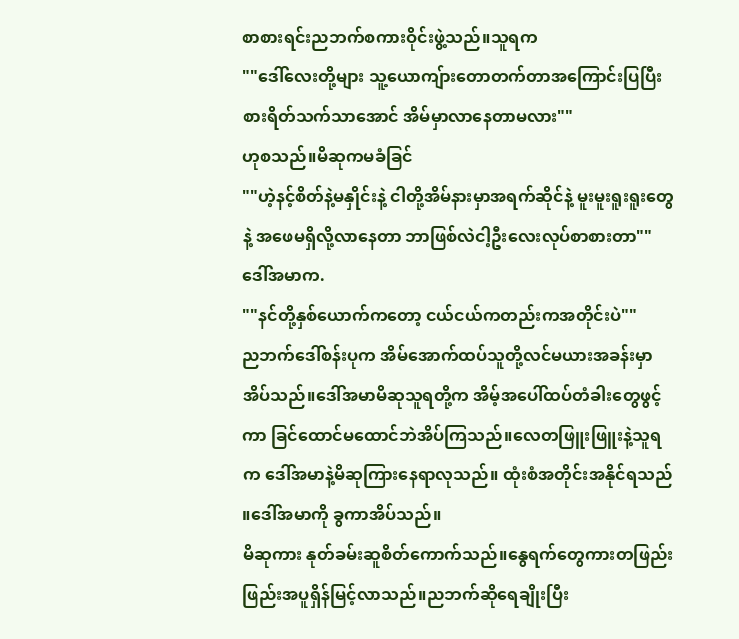စာစားရင်းညဘက်စကားဝိုင်းဖွဲ့သည်။သူရက
""ဒေါ်လေးတို့များ သူ့ယောကျ်ားတောတက်တာအကြောင်းပြပြီး စားရိတ်သက်သာအောင် အိမ်မှာလာနေတာမလား""
ဟုစသည်။မိဆုကမခံခြင်
""ဟဲ့နင့်စိတ်နဲ့မနှိုင်းနဲ့ ငါတို့အိမ်နားမှာအရက်ဆိုင်နဲ့ မူးမူးရူးရူးတွေနဲ့ အဖေမရှိလို့လာနေတာ ဘာဖြစ်လဲငါ့ဦးလေးလုပ်စာစားတာ""
ဒေါ်အမာက.
""နင်တို့နှစ်ယောက်ကတော့ ငယ်ငယ်ကတည်းကအတိုင်းပဲ""
ညဘက်ဒေါ်စန်းပုက အိမ်အောက်ထပ်သူတို့လင်မယားအခန်းမှာအိပ်သည်။ဒေါ်အမာမိဆုသူရတို့က အိမ့်အပေါ်ထပ်တံခါးတွေဖွင့်ကာ ခြင်ထောင်မထောင်ဘဲအိပ်ကြသည်။လေတဖြူးဖြူးနဲ့သူရက ဒေါ်အမာနဲ့မိဆုကြားနေရာလုသည်။ ထုံးစံအတိုင်းအနိုင်ရသည် ။ဒေါ်အမာကို ခွကာအိပ်သည်။
မိဆုကား နုတ်ခမ်းဆူစိတ်ကောက်သည်။နွေရက်တွေကားတဖြည်းဖြည်းအပူရှိန်မြင့်လာသည်။ညဘက်ဆိုရေချိုးပြီး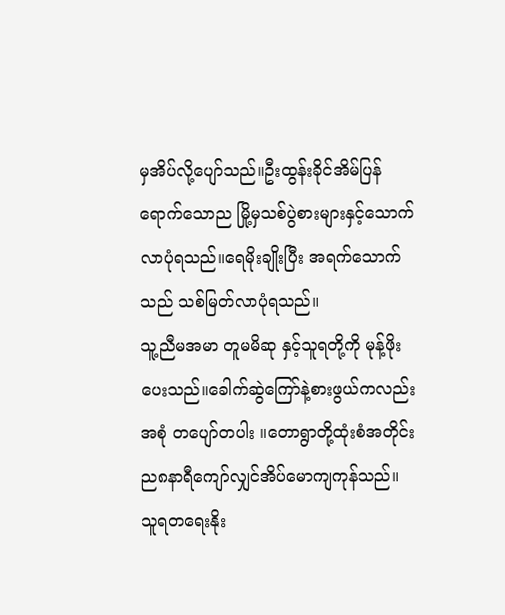မှအိပ်လို့ပျော်သည်။ဦးထွန်းခိုင်အိမ်ပြန်ရောက်သောည မြို့မှသစ်ပွဲစားများနှင့်သောက်လာပုံရသည်။ရေမိုးချိုးပြီး အရက်သောက်သည် သစ်မြတ်လာပုံရသည်။
သူ့ညီမအမာ တူမမိဆု နှင့်သူရတို့ကို မုန့်ဖိုးပေးသည်။ခေါက်ဆွဲကြော်နဲ့စားဖွယ်ကလည်းအစုံ တပျော်တပါး ။တောရွာတို့ထုံးစံအတိုင်း ည၈နာရီကျော်လျှင်အိပ်မောကျကုန်သည်။ သူရတရေးနိုး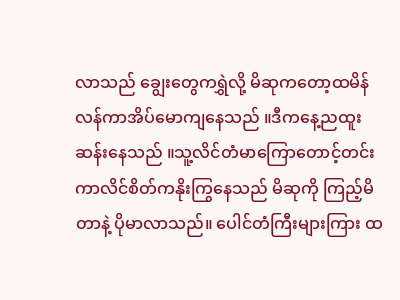လာသည် ချွေးတွေကရွှဲလို့ မိဆုကတော့ထမိန်လန်ကာအိပ်မောကျနေသည် ။ဒီကနေ့ညထူးဆန်းနေသည် ။သူ့လိင်တံမာကြောတောင့်တင်းကာလိင်စိတ်ကနိုးကြွနေသည် မိဆုကို ကြည့်မိတာနဲ့ ပိုမာလာသည်။ ပေါင်တံကြီးများကြား ထ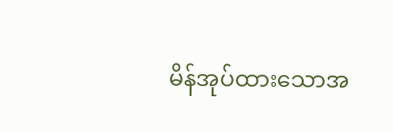မိန်အုပ်ထားသောအ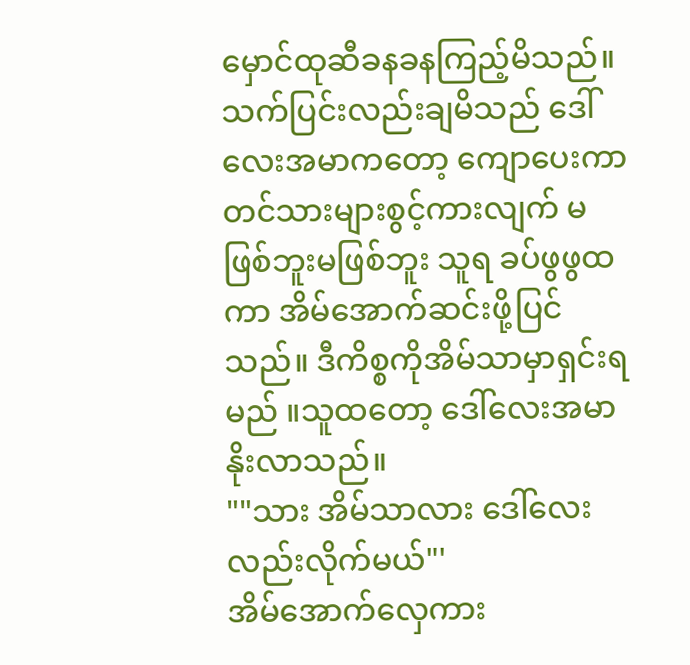မှောင်ထုဆီခနခနကြည့်မိသည်။
သက်ပြင်းလည်းချမိသည် ဒေါ်လေးအမာကတော့ ကျောပေးကာ တင်သားများစွင့်ကားလျက် မဖြစ်ဘူးမဖြစ်ဘူး သူရ ခပ်ဖွဖွထကာ အိမ်အောက်ဆင်းဖို့ပြင်သည်။ ဒီကိစ္စကိုအိမ်သာမှာရှင်းရမည် ။သူထတော့ ဒေါ်လေးအမာနိုးလာသည်။
""သား အိမ်သာလား ဒေါ်လေးလည်းလိုက်မယ်"'
အိမ်အောက်လှေကား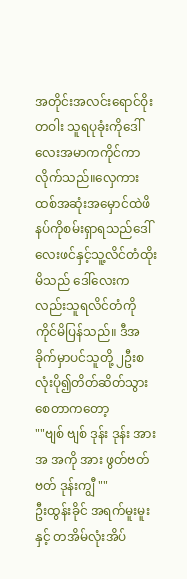အတိုင်းအလင်းရောင်ဝိုးတဝါး သူရပုခုံးကိုဒေါ်လေးအမာကကိုင်ကာလိုက်သည်။လှေကားထစ်အဆုံးအမှောင်ထဲဖိနပ်ကိုစမ်းရှာရသည်ဒေါ်လေးဖင်နှင့်သူ့လိင်တံထိုးမိသည် ဒေါ်လေးကလည်းသူရလိင်တံကို ကိုင်မိပြန်သည်။ ဒီအခိုက်မှာပင်သူတို့ ၂ဦးစလုံးပို၍တိတ်ဆိတ်သွားစေတာကတော့
""ဗျစ် ဗျစ် ဒုန်း ဒုန်း အား အ အကို အား ဖွတ်ဗတ်ဗတ် ဒုန်းကျွီ ""
ဦးထွန်းခိုင် အရက်မူးမူးနှင့် တအိမ်လုံးအိပ်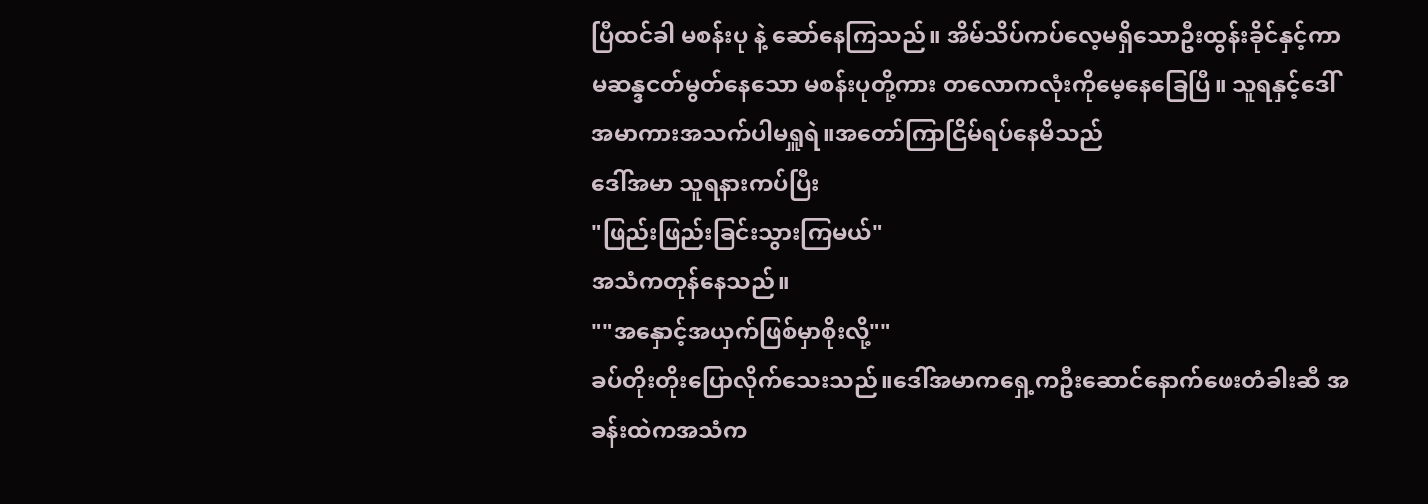ပြီထင်ခါ မစန်းပု နဲ့ ဆော်နေကြသည်။ အိမ်သိပ်ကပ်လေ့မရှိသောဦးထွန်းခိုင်နှင့်ကာမဆန္ဒငတ်မွတ်နေသော မစန်းပုတို့ကား တလောကလုံးကိုမေ့နေခြေပြီ။ သူရနှင့်ဒေါ်အမာကားအသက်ပါမရှူရဲ။အတော်ကြာငြိမ်ရပ်နေမိသည်
ဒေါ်အမာ သူရနားကပ်ပြီး
"ဖြည်းဖြည်းခြင်းသွားကြမယ်"
အသံကတုန်နေသည်။
""အနှောင့်အယှက်ဖြစ်မှာစိုးလို့""
ခပ်တိုးတိုးပြောလိုက်သေးသည်။ဒေါ်အမာကရှေ့ကဦးဆောင်နောက်ဖေးတံခါးဆီ အခန်းထဲကအသံက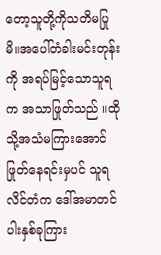တော့သူတို့ကိုသတိမပြုမိ။အပေါ်တံခါးမင်းတုန်းကို အရပ်မြင့်သောသူရက အသာဖြုတ်သည် ။ထိုသို့အသံမကြားအောင်ဖြုတ်နေရင်းမှပင် သူရလိင်တံက ဒေါ်အမာတင်ပါးနှစ်ခုကြား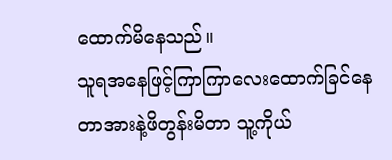ထောက်မိနေသည်။
သူရအနေဖြင့်ကြာကြာလေးထောက်ခြင်နေတာအားနဲ့ဖိတွန်းမိတာ သူ့ကိုယ်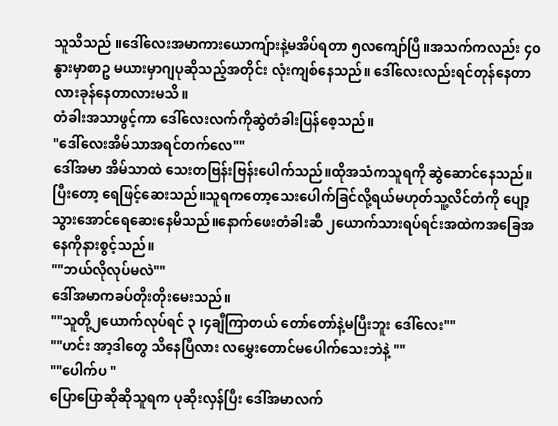သူသိသည် ။ဒေါ်လေးအမာကားယောကျ်ားနဲ့မအိပ်ရတာ ၅လကျော်ပြီ။အသက်ကလည်း ၄၀ နွားမှာစာဥ မယားမှာဂျပုဆိုသည့်အတိုင်း လုံးကျစ်နေသည်။ ဒေါ်လေးလည်းရင်တုန်နေတာလားခုန်နေတာလားမသိ။
တံခါးအသာဖွင့်ကာ ဒေါ်လေးလက်ကိုဆွဲတံခါးပြန်စေ့သည်။
"ဒေါ်လေးအိမ်သာအရင်တက်လေ""
ဒေါ်အမာ အိမ်သာထဲ သေးတဗြန်းဗြန်းပေါက်သည်။ထိုအသံကသူရကို ဆွဲဆောင်နေသည်။ပြီးတော့ ရေဖြင့်ဆေးသည်။သူရကတော့သေးပေါက်ခြင်လို့ရယ်မဟုတ်သူ့လိင်တံကို ပျော့သွားအောင်ရေဆေးနေမိသည်။နောက်ဖေးတံခါးဆီ ၂ယောက်သားရပ်ရင်းအထဲကအခြေအနေကိုနားစွင့်သည်။
""ဘယ်လိုလုပ်မလဲ""
ဒေါ်အမာကခပ်တိုးတိုးမေးသည်။
""သူတို့၂ယောက်လုပ်ရင် ၃ ၊၄ချီကြာတယ် တော်တော်နဲ့မပြီးဘူး ဒေါ်လေး""
""ဟင်း အာ့ဒါတွေ သိနေပြီလား လမွှေးတောင်မပေါက်သေးဘဲနဲ့ ""
""ပေါက်ပ "
ပြောပြောဆိုဆိုသူရက ပုဆိုးလှန်ပြီး ဒေါ်အမာလက်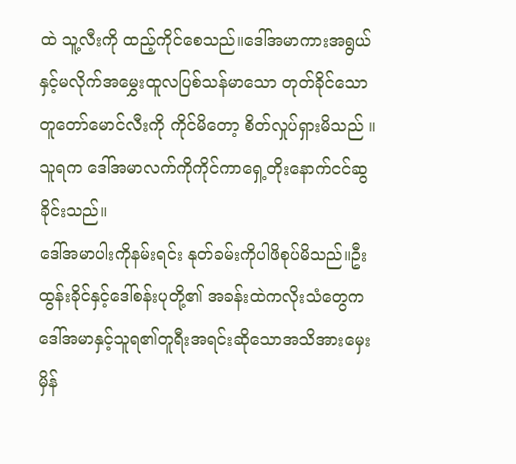ထဲ သူ့လီးကို ထည့်ကိုင်စေသည်။ဒေါ်အမာကားအရွယ်နှင့်မလိုက်အမွှေးထူလပြစ်သန်မာသော တုတ်ခိုင်သော တူတော်မောင်လီးကို ကိုင်မိတော့ စိတ်လှုပ်ရှားမိသည် ။သူရက ဒေါ်အမာလက်ကိုကိုင်ကာရှေ့တိုးနောက်ငင်ဆွခိုင်းသည်။
ဒေါ်အမာပါးကိုနမ်းရင်း နုတ်ခမ်းကိုပါဖိစုပ်မိသည်။ဦးထွန်းခိုင်နှင့်ဒေါ်စန်းပုတို့၏ အခန်းထဲကလိုးသံတွေက ဒေါ်အမာနှင့်သူရ၏တူရီးအရင်းဆိုသောအသိအားမှေးမှိန်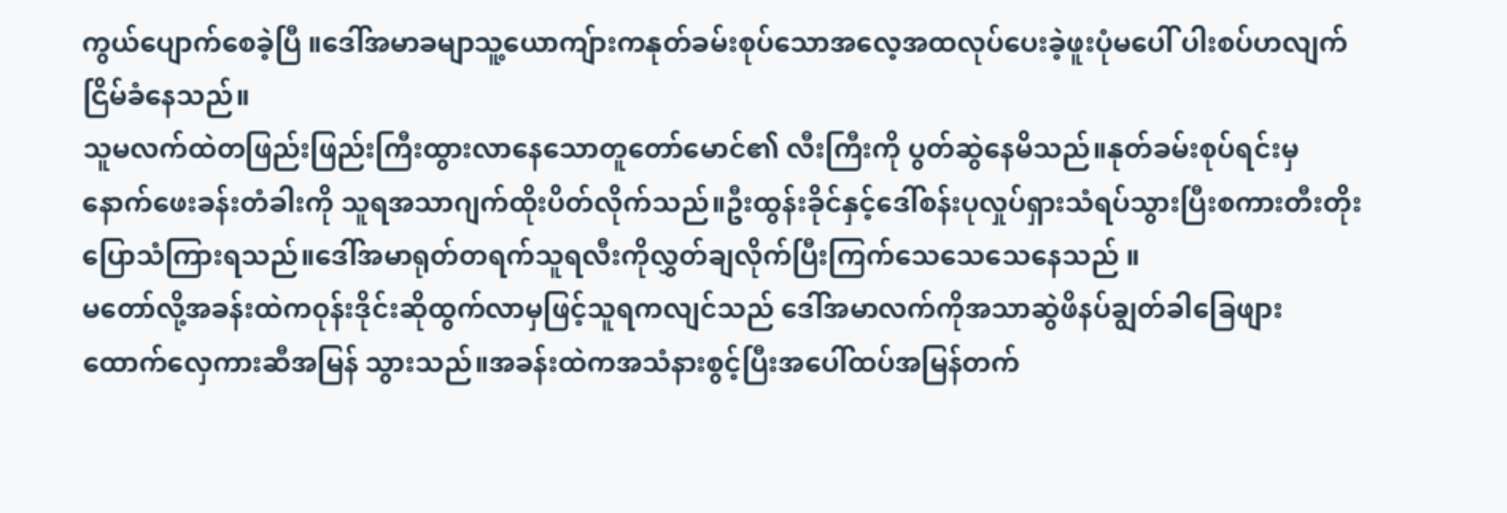ကွယ်ပျောက်စေခဲ့ပြီ ။ဒေါ်အမာခမျာသူ့ယောကျ်ားကနုတ်ခမ်းစုပ်သောအလေ့အထလုပ်ပေးခဲ့ဖူးပုံမပေါ် ပါးစပ်ဟလျက်ငြိမ်ခံနေသည်။
သူမလက်ထဲတဖြည်းဖြည်းကြီးထွားလာနေသောတူတော်မောင်၏ လီးကြီးကို ပွတ်ဆွဲနေမိသည်။နုတ်ခမ်းစုပ်ရင်းမှနောက်ဖေးခန်းတံခါးကို သူရအသာဂျက်ထိုးပိတ်လိုက်သည်။ဦးထွန်းခိုင်နှင့်ဒေါ်စန်းပုလှုပ်ရှားသံရပ်သွားပြီးစကားတီးတိုးပြောသံကြားရသည်။ဒေါ်အမာရုတ်တရက်သူရလီးကိုလွှတ်ချလိုက်ပြီးကြက်သေသေသေနေသည် ။
မတော်လို့အခန်းထဲကဝုန်းဒိုင်းဆိုထွက်လာမှဖြင့်သူရကလျင်သည် ဒေါ်အမာလက်ကိုအသာဆွဲဖိနပ်ချွတ်ခါခြေဖျားထောက်လှေကားဆီအမြန် သွားသည်။အခန်းထဲကအသံနားစွင့်ပြီးအပေါ်ထပ်အမြန်တက်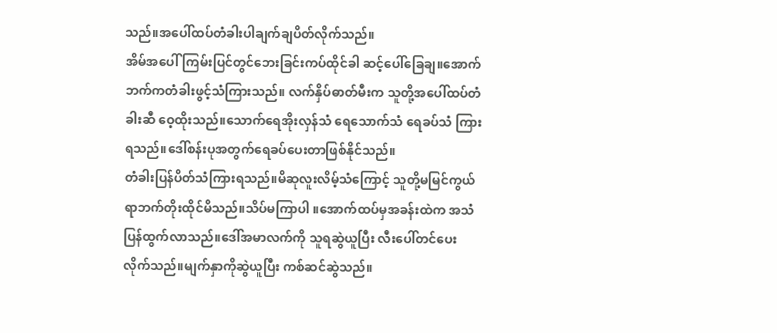သည်။အပေါ်ထပ်တံခါးပါချက်ချပိတ်လိုက်သည်။
အိမ်အပေါ်ကြမ်းပြင်တွင်ဘေးခြင်းကပ်ထိုင်ခါ ဆင့်ပေါ်ခြေချ။အောက်ဘက်ကတံခါးဖွင့်သံကြားသည်။ လက်နှိပ်ဓာတ်မီးက သူတို့အပေါ်ထပ်တံခါးဆီ ဝေ့ထိုးသည်။သောက်ရေအိုးလှန်သံ ရေသောက်သံ ရေခပ်သံ ကြားရသည်။ဒေါ်စန်းပုအတွက်ရေခပ်ပေးတာဖြစ်နိုင်သည်။
တံခါးပြန်ပိတ်သံကြားရသည်။မိဆုလူးလိမ့်သံကြောင့် သူတို့မမြင်ကွယ်ရာဘက်တိုးထိုင်မိသည်။သိပ်မကြာပါ ။အောက်ထပ်မှအခန်းထဲက အသံပြန်ထွက်လာသည်။ဒေါ်အမာလက်ကို သူရဆွဲယူပြီး လီးပေါ်တင်ပေးလိုက်သည်။မျက်နှာကိုဆွဲယူပြီး ကစ်ဆင်ဆွဲသည်။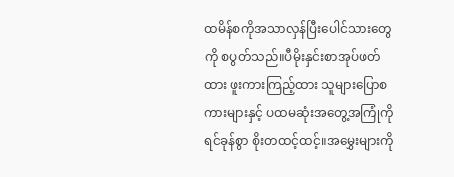ထမိန်စကိုအသာလှန်ပြီးပေါင်သားတွေကို စပွတ်သည်။ပီမိုးနှင်းစာအုပ်ဖတ်ထား ဖူးကားကြည့်ထား သူများပြောစကားများနှင့် ပထမဆုံးအတွေ့အကြုံကိုရင်ခုန်စွာ စိုးတထင့်ထင့်။အမွှေးများကို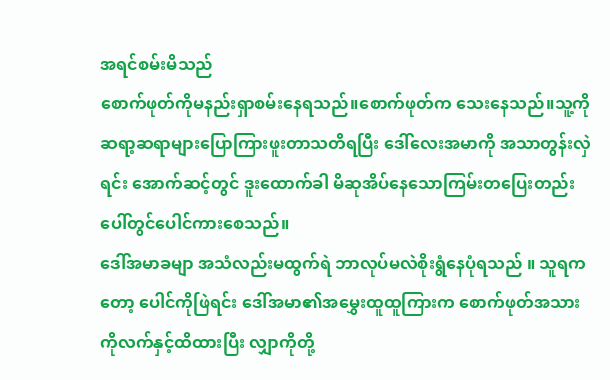အရင်စမ်းမိသည်
စောက်ဖုတ်ကိုမနည်းရှာစမ်းနေရသည်။စောက်ဖုတ်က သေးနေသည်။သူ့ကို ဆရာ့ဆရာများပြောကြားဖူးတာသတိရပြီး ဒေါ်လေးအမာကို အသာတွန်းလှဲရင်း အောက်ဆင့်တွင် ဒူးထောက်ခါ မိဆုအိပ်နေသောကြမ်းတပြေးတည်းပေါ်တွင်ပေါင်ကားစေသည်။
ဒေါ်အမာခမျာ အသံလည်းမထွက်ရဲ ဘာလုပ်မလဲစိုးရွံနေပုံရသည် ။ သူရကတော့ ပေါင်ကိုဖြဲရင်း ဒေါ်အမာ၏အမွှေးထူထူကြားက စောက်ဖုတ်အသားကိုလက်နှင့်ထိထားပြီး လျှာကိုတို့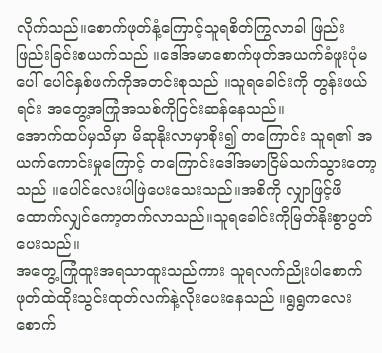လိုက်သည်။စောက်ဖုတ်နံ့ကြောင့်သူရစိတ်ကြွလာခါ ဖြည်းဖြည်းခြင်းစယက်သည် ။ဒေါ်အမာစောက်ဖုတ်အယက်ခံဖူးပုံမပေါ် ပေါင်နှစ်ဖက်ကိုအတင်းစုသည် ။သူရခေါင်းကို တွန်းဖယ်ရင်း အတွေ့အကြုံအသစ်ကိုငြင်းဆန်နေသည်။
အောက်ထပ်မှသိမှာ မိဆုနိုးလာမှာစိုး၍ တကြောင်း သူရ၏ အယက်ကောင်းမှုကြောင့် တကြောင်းဒေါ်အမာငြိမ်သက်သွားတော့သည် ။ပေါင်လေးပါဖြဲပေးသေးသည်။အစိကို လျှာဖြင့်ဖိထောက်လျှင်ကော့တက်လာသည်။သူရခေါင်းကိုမြတ်နိုးစွာပွတ်ပေးသည်။
အတွေ့ကြုံထူးအရသာထူးသည်ကား သူရလက်ညိုးပါစောက်ဖုတ်ထဲထိုးသွင်းထုတ်လက်နဲ့လိုးပေးနေသည် ။ရွရွကလေး စောက်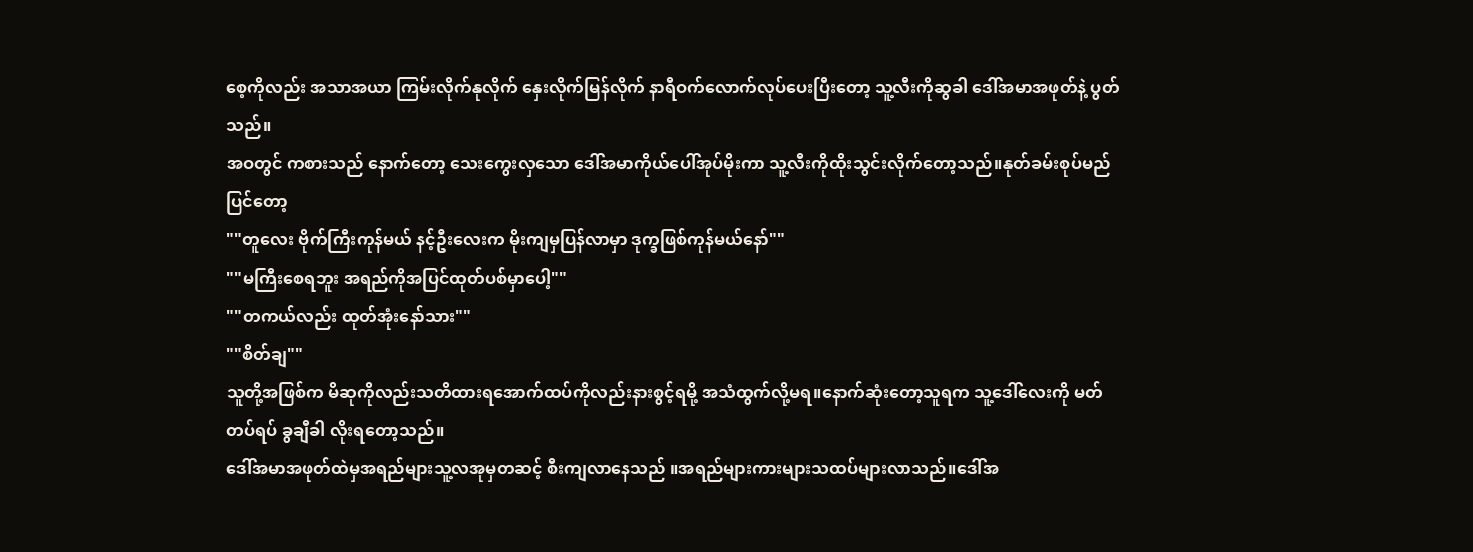စေ့ကိုလည်း အသာအယာ ကြမ်းလိုက်နုလိုက် နှေးလိုက်မြန်လိုက် နာရီဝက်လောက်လုပ်ပေးပြီးတော့ သူ့လီးကိုဆွခါ ဒေါ်အမာအဖုတ်နဲ့ ပွတ်သည်။
အဝတွင် ကစားသည် နောက်တော့ သေးကွေးလှသော ဒေါ်အမာကိုယ်ပေါ်အုပ်မိုးကာ သူ့လီးကိုထိုးသွင်းလိုက်တော့သည်။နုတ်ခမ်းစုပ်မည်ပြင်တော့
""တူလေး ဗိုက်ကြီးကုန်မယ် နင့်ဦးလေးက မိုးကျမှပြန်လာမှာ ဒုက္ခဖြစ်ကုန်မယ်နော်""
""မကြီးစေရဘူး အရည်ကိုအပြင်ထုတ်ပစ်မှာပေါ့""
""တကယ်လည်း ထုတ်အုံးနော်သား""
""စိတ်ချ""
သူတို့အဖြစ်က မိဆုကိုလည်းသတိထားရအောက်ထပ်ကိုလည်းနားစွင့်ရမို့ အသံထွက်လို့မရ။နောက်ဆုံးတော့သူရက သူ့ဒေါ်လေးကို မတ်တပ်ရပ် ခွချီခါ လိုးရတော့သည်။
ဒေါ်အမာအဖုတ်ထဲမှအရည်များသူ့လအုမှတဆင့် စီးကျလာနေသည် ။အရည်များကားများသထပ်များလာသည်။ဒေါ်အ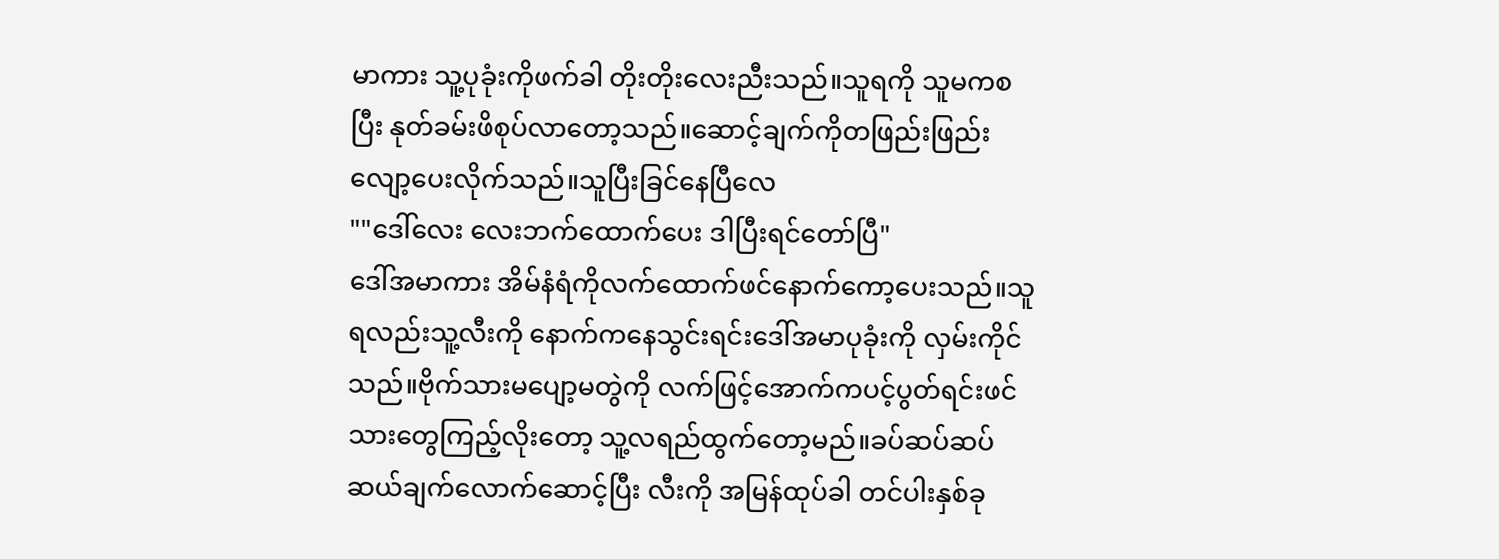မာကား သူ့ပုခုံးကိုဖက်ခါ တိုးတိုးလေးညီးသည်။သူရကို သူမကစပြီး နုတ်ခမ်းဖိစုပ်လာတော့သည်။ဆောင့်ချက်ကိုတဖြည်းဖြည်းလျော့ပေးလိုက်သည်။သူပြီးခြင်နေပြီလေ
""ဒေါ်လေး လေးဘက်ထောက်ပေး ဒါပြီးရင်တော်ပြီ"
ဒေါ်အမာကား အိမ်နံရံကိုလက်ထောက်ဖင်နောက်ကော့ပေးသည်။သူရလည်းသူ့လီးကို နောက်ကနေသွင်းရင်းဒေါ်အမာပုခုံးကို လှမ်းကိုင်သည်။ဗိုက်သားမပျော့မတွဲကို လက်ဖြင့်အောက်ကပင့်ပွတ်ရင်းဖင်သားတွေကြည့်လိုးတော့ သူ့လရည်ထွက်တော့မည်။ခပ်ဆပ်ဆပ် ဆယ်ချက်လောက်ဆောင့်ပြီး လီးကို အမြန်ထုပ်ခါ တင်ပါးနှစ်ခု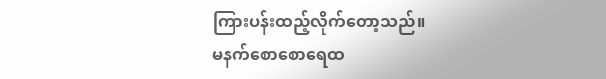ကြားပန်းထည့်လိုက်တော့သည်။
မနက်စောစောရေထ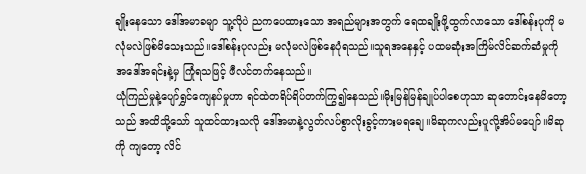ချိုးနေသော ဒေါ်အမာခမျာ သူ့လိုပဲ ညကပေထားသော အရည်များအတွက် ရေထချိုးဖို့ထွက်လာသော ဒေါ်စန်းပုကို မလုံမလဲဖြစ်မိသေးသည်။ဒေါ်စန်းပုလည်း မလုံမလဲဖြစ်နေပုံရသည်။သူရအနေနှင့် ပထမဆုံးအကြိမ်လိင်ဆက်ဆံမှုကို အဒေါ်အရင်းနဲ့မှ ကြုံရသဖြင့် ဖီလင်တက်နေသည်။
ယုံကြည်မှုနဲ့ပျော်ရွှင်ကျေနပ်မှုဟာ ရင်ထဲတရိပ်ရိပ်တက်ကြွ၍နေသည်။မိုးမြန်မြန်ချုပ်ပါစေဟုသာ ဆုတောင်းနေမိတော့သည် အထိသို့သော် သူထင်ထားသလို ဒေါ်အမာနဲ့လွတ်လပ်စွာလိုးခွင့်ကားမရချေ။မိဆုကလည်းပူလို့အိပ်မပျော်။မိဆုကို ကျတော့ လိင်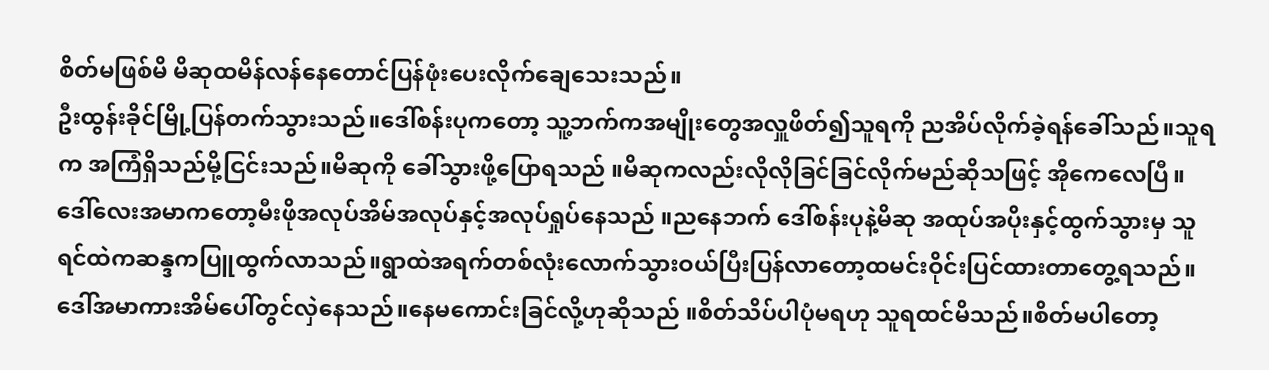စိတ်မဖြစ်မိ မိဆုထမိန်လန်နေတောင်ပြန်ဖုံးပေးလိုက်ချေသေးသည်။
ဦးထွန်းခိုင်မြို့ပြန်တက်သွားသည်။ဒေါ်စန်းပုကတော့ သူ့ဘက်ကအမျိုးတွေအလှူဖိတ်၍သူရကို ညအိပ်လိုက်ခဲ့ရန်ခေါ်သည်။သူရက အကြံရှိသည်မို့ငြင်းသည်။မိဆုကို ခေါ်သွားဖို့ပြောရသည် ။မိဆုကလည်းလိုလိုခြင်ခြင်လိုက်မည်ဆိုသဖြင့် အိုကေလေပြီ။
ဒေါ်လေးအမာကတော့မီးဖိုအလုပ်အိမ်အလုပ်နှင့်အလုပ်ရှုပ်နေသည် ။ညနေဘက် ဒေါ်စန်းပုနဲ့မိဆု အထုပ်အပိုးနှင့်ထွက်သွားမှ သူရင်ထဲကဆန္ဒကပြူထွက်လာသည်။ရွာထဲအရက်တစ်လုံးလောက်သွားဝယ်ပြီးပြန်လာတော့ထမင်းဝိုင်းပြင်ထားတာတွေ့ရသည်။
ဒေါ်အမာကားအိမ်ပေါ်တွင်လှဲနေသည်။နေမကောင်းခြင်လို့ဟုဆိုသည် ။စိတ်သိပ်ပါပုံမရဟု သူရထင်မိသည်။စိတ်မပါတော့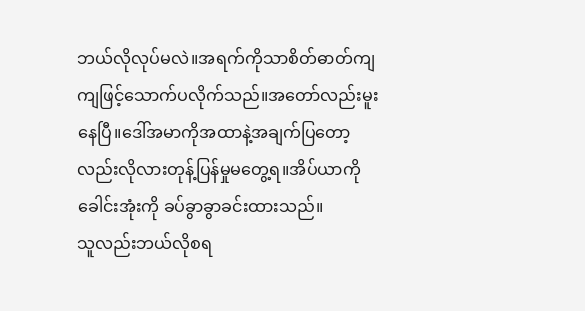ဘယ်လိုလုပ်မလဲ။အရက်ကိုသာစိတ်ဓာတ်ကျကျဖြင့်သောက်ပလိုက်သည်။အတော်လည်းမူးနေပြီ။ဒေါ်အမာကိုအထာနဲ့အချက်ပြတော့လည်းလိုလားတုန့်ပြန်မှုမတွေ့ရ။အိပ်ယာကို ခေါင်းအုံးကို ခပ်ခွာခွာခင်းထားသည်။
သူလည်းဘယ်လိုစရ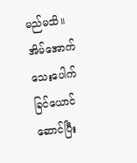မည်မသိ။အိမ်အောက်သေးပေါက်ခြင်ယောင်ဆောင်ပြီး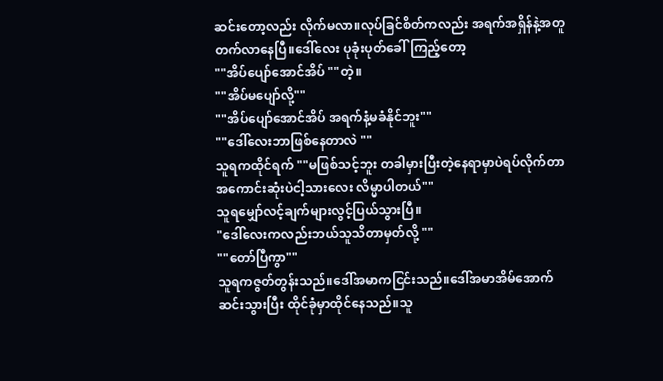ဆင်းတော့လည်း လိုက်မလာ။လုပ်ခြင်စိတ်ကလည်း အရက်အရှိန်နဲ့အတူတက်လာနေပြီ။ဒေါ်လေး ပုခုံးပုတ်ခေါ်ကြည့်တော့
""အိပ်ပျော်အောင်အိပ် ""တဲ့။
""အိပ်မပျော်လို့""
""အိပ်ပျော်အောင်အိပ် အရက်နံ့မခံနိုင်ဘူး""
""ဒေါ်လေးဘာဖြစ်နေတာလဲ ""
သူရကထိုင်ရက် ""မဖြစ်သင့်ဘူး တခါမှားပြီးတဲ့နေရာမှာပဲရပ်လိုက်တာအကောင်းဆုံးပဲငါ့သားလေး လိမ္မာပါတယ်""
သူရမျှော်လင့်ချက်များလွင့်ပြယ်သွားပြီ။
"ဒေါ်လေးကလည်းဘယ်သူသိတာမှတ်လို့ ""
""တော်ပြီကွာ""
သူရကဇွတ်တွန်းသည်။ဒေါ်အမာကငြင်းသည်။ဒေါ်အမာအိမ်အောက်ဆင်းသွားပြီး ထိုင်ခုံမှာထိုင်နေသည်။သူ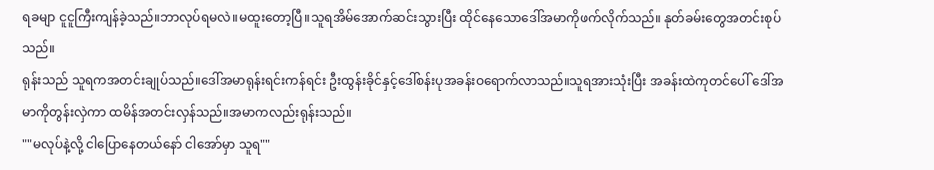ရခမျာ ငူငူကြီးကျန်ခဲ့သည်။ဘာလုပ်ရမလဲ။မထူးတော့ပြီ။သူရအိမ်အောက်ဆင်းသွားပြီး ထိုင်နေသောဒေါ်အမာကိုဖက်လိုက်သည်။ နုတ်ခမ်းတွေအတင်းစုပ်သည်။
ရုန်းသည် သူရကအတင်းချုပ်သည်။ဒေါ်အမာရုန်းရင်းကန်ရင်း ဦးထွန်းခိုင်နှင့်ဒေါ်စန်းပုအခန်းဝရောက်လာသည်။သူရအားသုံးပြီး အခန်းထဲကုတင်ပေါ် ဒေါ်အမာကိုတွန်းလှဲကာ ထမိန်အတင်းလှန်သည်။အမာကလည်းရုန်းသည်။
""မလုပ်နဲ့လို့ ငါပြောနေတယ်နော် ငါအော်မှာ သူရ""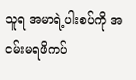သူရ အမာရဲ့ပါးစပ်ကို အငမ်းမရဖိကပ်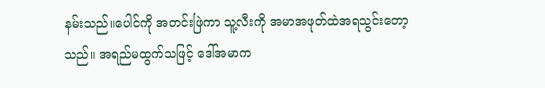နမ်းသည်။ပေါင်ကို အတင်းဖြဲကာ သူ့လီးကို အမာအဖုတ်ထဲအရသွင်းတော့သည်။ အရည်မထွက်သဖြင့် ဒေါ်အမာက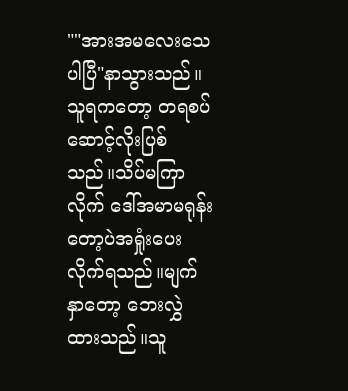""အားအမလေးသေပါပြီ"နာသွားသည်။
သူရကတော့ တရစပ်ဆောင့်လိုးပြစ်သည်။သိပ်မကြာလိုက် ဒေါ်အမာမရုန်းတော့ပဲအရှုံးပေးလိုက်ရသည်။မျက်နှာတော့ ဘေးလွှဲထားသည်။သူ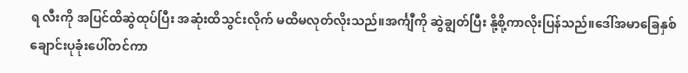ရ လီးကို အပြင်ထိဆွဲထုပ်ပြီး အဆုံးထိသွင်းလိုက် မထိမလုတ်လိုးသည်။အင်္ကျီကို ဆွဲချွတ်ပြီး နို့စို့ကာလိုးပြန်သည်။ဒေါ်အမာခြေနှစ်ချောင်းပုခုံးပေါ်တင်ကာ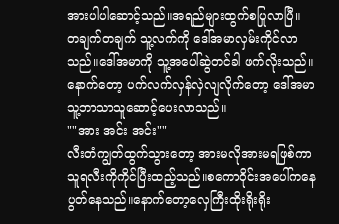အားပါပါဆောင့်သည်။အရည်များထွက်စပြုလာပြီ။
တချက်တချက် သူ့လက်ကို ဒေါ်အမာလှမ်းကိုင်လာသည်။ဒေါ်အမာကို သူ့အပေါ်ဆွဲတင်ခါ ဖက်လိုးသည်။နောက်တော့ ပက်လက်လှန်လှဲလျလိုက်တော့ ဒေါ်အမာ သူ့ဘာသာသူဆောင့်ပေးလာသည်။
""အား အင်း အင်း""
လီးတံကျွတ်ထွက်သွားတော့ အားမလိုအားမရဖြစ်ကာ သူရလီးကိုကိုင်ပြီးထည့်သည်။စကောဝိုင်းအပေါ်ကနေပွတ်နေသည်။နောက်တော့လှေကြီးထိုးရိုးရိုး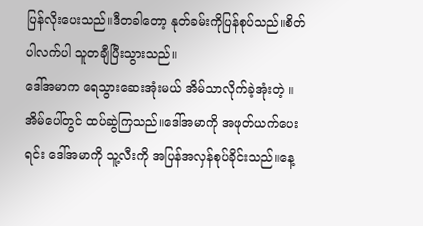ပြန်လိုးပေးသည်။ဒီတခါတော့ နုတ်ခမ်းကိုပြန်စုပ်သည်။စိတ်ပါလက်ပါ သူတချီပြီးသွားသည်။
ဒေါ်အမာက ရေသွားဆေးအုံးမယ် အိမ်သာလိုက်ခဲ့အုံးတဲ့ ။ အိမ်ပေါ်တွင် ထပ်ဆွဲကြသည်။ဒေါ်အမာကို အဖုတ်ယက်ပေးရင်း ဒေါ်အမာကို သူ့လီးကို အပြန်အလှန်စုပ်ခိုင်းသည်။နေ့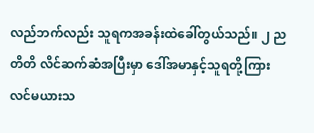လည်ဘက်လည်း သူရကအခန်းထဲခေါ်တွယ်သည်။ ၂ ညတိတိ လိင်ဆက်ဆံအပြီးမှာ ဒေါ်အမာနှင့်သူရတို့ကြား လင်မယားသ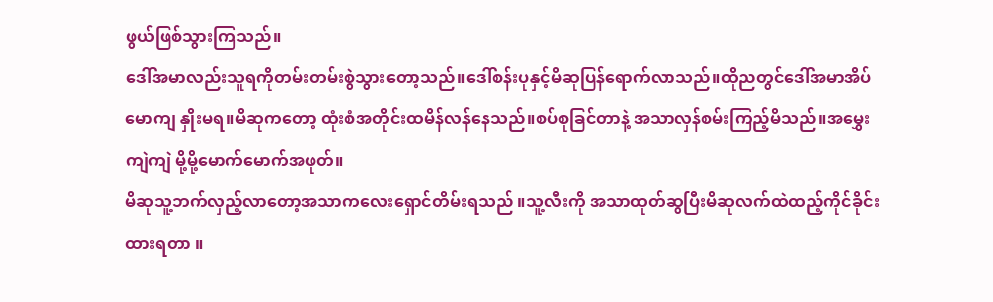ဖွယ်ဖြစ်သွားကြသည်။
ဒေါ်အမာလည်းသူရကိုတမ်းတမ်းစွဲသွားတော့သည်။ဒေါ်စန်းပုနှင့်မိဆုပြန်ရောက်လာသည်။ထိုညတွင်ဒေါ်အမာအိပ်မောကျ နှိုးမရ။မိဆုကတော့ ထုံးစံအတိုင်းထမိန်လန်နေသည်။စပ်စုခြင်တာနဲ့ အသာလှန်စမ်းကြည့်မိသည်။အမွှေးကျဲကျဲ မို့မို့မောက်မောက်အဖုတ်။
မိဆုသူ့ဘက်လှည့်လာတော့အသာကလေးရှောင်တိမ်းရသည် ။သူ့လီးကို အသာထုတ်ဆွပြီးမိဆုလက်ထဲထည့်ကိုင်ခိုင်းထားရတာ ။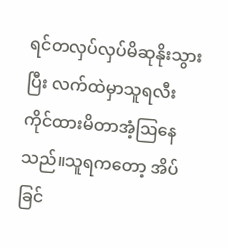ရင်တလှပ်လှပ်မိဆုနိုးသွားပြီး လက်ထဲမှာသူရလီးကိုင်ထားမိတာအံ့ဩနေသည်။သူရကတော့ အိပ်ခြင်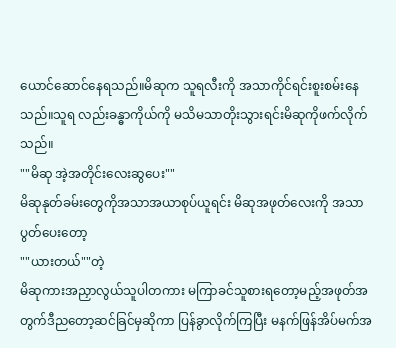ယောင်ဆောင်နေရသည်။မိဆုက သူရလီးကို အသာကိုင်ရင်းစူးစမ်းနေသည်။သူရ လည်းခန္ဓာကိုယ်ကို မသိမသာတိုးသွားရင်းမိဆုကိုဖက်လိုက်သည်။
""မိဆု အဲ့အတိုင်းလေးဆွပေး""
မိဆုနုတ်ခမ်းတွေကိုအသာအယာစုပ်ယူရင်း မိဆုအဖုတ်လေးကို အသာပွတ်ပေးတော့
""ယားတယ်""တဲ့
မိဆုကားအညှာလွယ်သူပါတကား မကြာခင်သူစားရတော့မည့်အဖုတ်အတွက်ဒီညတော့ဆင်ခြင်မှဆိုကာ ပြန်ခွာလိုက်ကြပြီး မနက်ဖြန်အိပ်မက်အ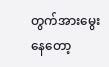တွက်အားမွေးနေတော့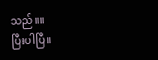သည်။။
ပြီးပါပြီ။